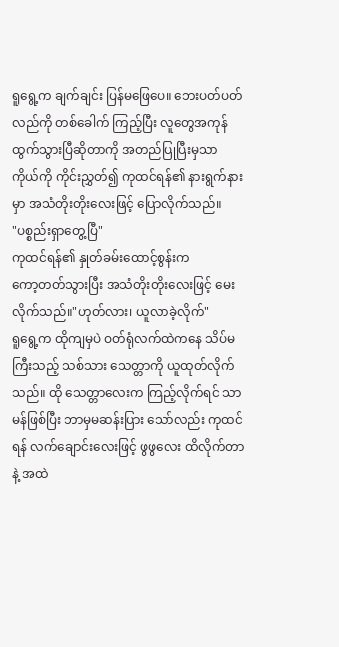ရူရွေ့က ချက်ချင်း ပြန်မဖြေပေ။ ဘေးပတ်ပတ်လည်ကို တစ်ခေါက် ကြည့်ပြီး လူတွေအကုန် ထွက်သွားပြီဆိုတာကို အတည်ပြုပြီးမှသာ ကိုယ်ကို ကိုင်းညွှတ်၍ ကုထင်ရန်၏ နားရွက်နားမှာ အသံတိုးတိုးလေးဖြင့် ပြောလိုက်သည်။
"ပစ္စည်းရှာတွေ့ပြီ"
ကုထင်ရန်၏ နှုတ်ခမ်းထောင့်စွန်းက
ကော့တတ်သွားပြီး အသံတိုးတိုးလေးဖြင့် မေးလိုက်သည်။"ဟုတ်လား၊ ယူလာခဲ့လိုက်"
ရူရွေ့က ထိုကျမှပဲ ဝတ်ရုံလက်ထဲကနေ သိပ်မကြီးသည့် သစ်သား သေတ္တာကို ယူထုတ်လိုက်သည်။ ထို သေတ္တာလေးက ကြည့်လိုက်ရင် သာမန်ဖြစ်ပြီး ဘာမှမဆန်းပြား သော်လည်း ကုထင်ရန် လက်ချောင်းလေးဖြင့် ဖွဖွလေး ထိလိုက်တာနဲ့ အထဲ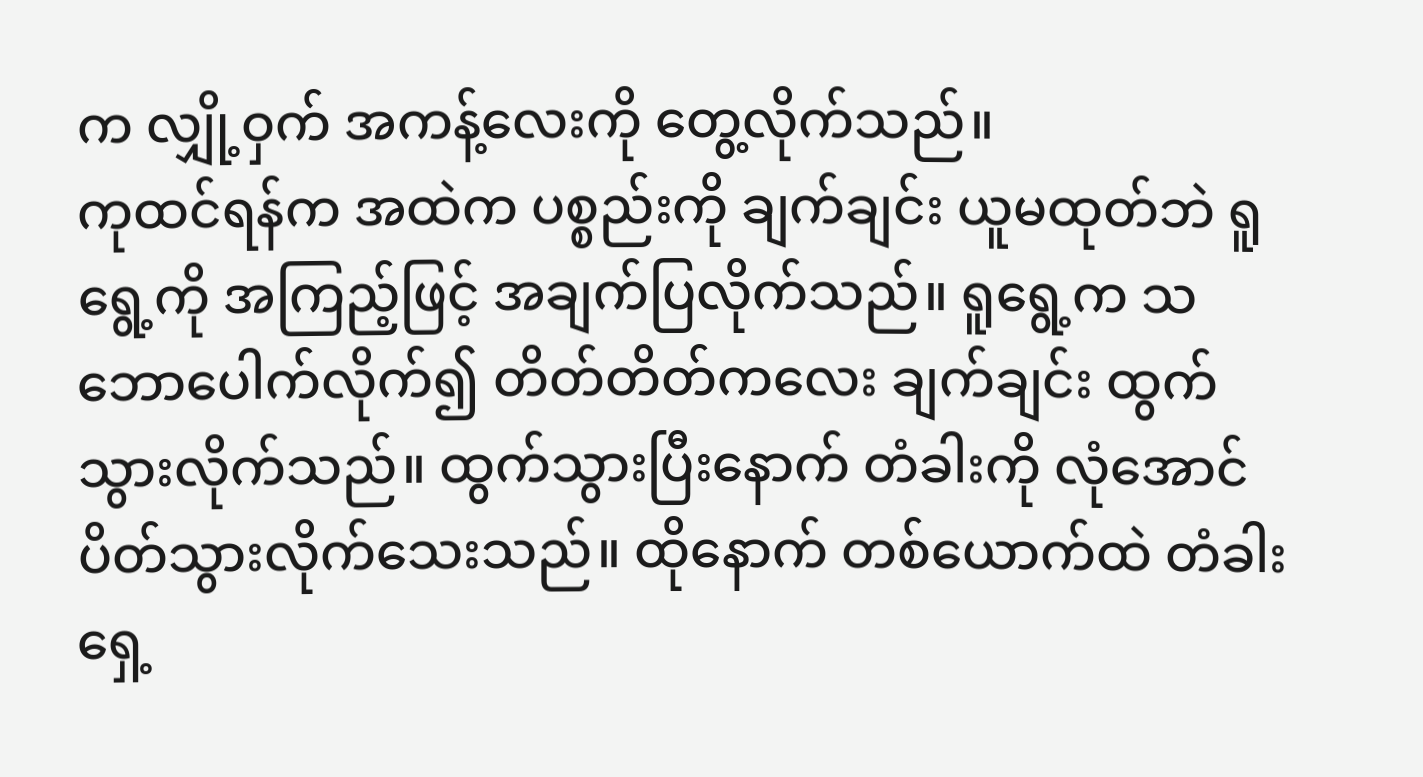က လျှို့ဝှက် အကန့်လေးကို တွေ့လိုက်သည်။
ကုထင်ရန်က အထဲက ပစ္စည်းကို ချက်ချင်း ယူမထုတ်ဘဲ ရူရွေ့ကို အကြည့်ဖြင့် အချက်ပြလိုက်သည်။ ရူရွေ့က သဘောပေါက်လိုက်၍ တိတ်တိတ်ကလေး ချက်ချင်း ထွက်သွားလိုက်သည်။ ထွက်သွားပြီးနောက် တံခါးကို လုံအောင် ပိတ်သွားလိုက်သေးသည်။ ထိုနောက် တစ်ယောက်ထဲ တံခါးရှေ့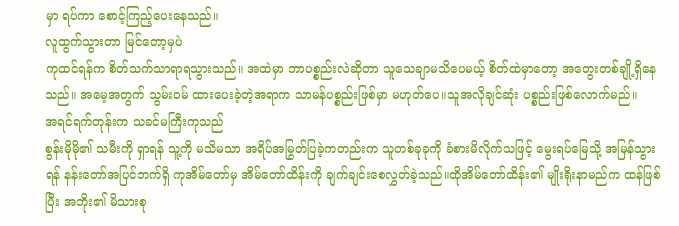မှာ ရပ်ကာ စောင့်ကြည့်ပေးနေသည်။
လူထွက်သွားတာ မြင်တော့မှပဲ
ကုထင်ရန်က စိတ်သက်သာရာရသွားသည်။ အထဲမှာ ဘာပစ္စည်းလဲဆိုတာ သူသေချာမသိပေမယ့် စိတ်ထဲမှာတော့ အတွေးတစ်ချို့ရှိနေသည်။ အမေ့အတွက် သွမ်းဝမ် ထားပေးခဲ့တဲ့အရာက သာမန်ပစ္စည်းဖြစ်မှာ မဟုတ်ပေ။သူအလိုချင်ဆုံး ပစ္စည်းဖြစ်လောက်မည်။
အရင်ရက်တုန်းက သခင်မကြီးကုသည်
စွန်းမိုမို၏ သမီးကို ရှာရန် သူ့ကို မသိမသာ အရိပ်အမြွတ်ပြခဲ့ကတည်းက သူတစ်ခုခုကို ခံစားမိလိုက်သဖြင့် မွေးရပ်မြေသို့ အမြန်သွားရန် နန်းတော်အပြင်ဘက်ရှိ ကုအိမ်တော်မှ အိမ်တော်ထိန်းကို ချက်ချင်းစေလွှတ်ခဲ့သည်။ထိုအိမ်တော်ထိန်း၏ မျိုးရိုးနာမည်က ထန်ဖြစ်ပြီး အဘိုး၏ မိသားစု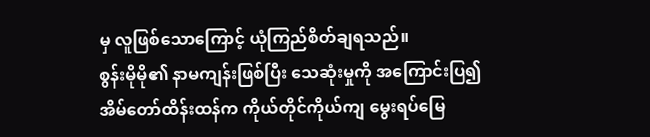မှ လူဖြစ်သောကြောင့် ယုံကြည်စိတ်ချရသည်။
စွန်းမိုမို၏ နာမကျန်းဖြစ်ပြီး သေဆုံးမှုကို အကြောင်းပြ၍ အိမ်တော်ထိန်းထန်က ကိုယ်တိုင်ကိုယ်ကျ မွေးရပ်မြေ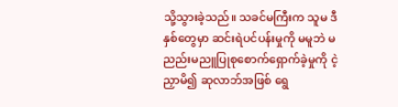သို့သွားခဲ့သည်။ သခင်မကြီးက သူမ ဒီနှစ်တွေမှာ ဆင်းရဲပင်ပန်းမှုကို မမူဘဲ မညည်းမညူပြုစုစောက်ရှောက်ခဲ့မှုကို ငဲ့ညှာမိ၍ ဆုလာဘ်အဖြစ် ရွေ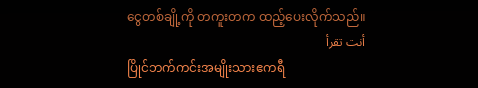ငွေတစ်ချို့ကို တကူးတက ထည့်ပေးလိုက်သည်။
أنت تقرأ
ပြိုင်ဘက်ကင်းအမျိုးသားဧကရီ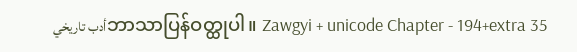أدب تاريخيဘာသာပြန်ဝတ္ထုပါ။ Zawgyi + unicode Chapter - 194+extra 35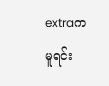extraက မူရင်း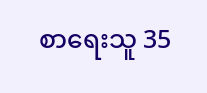စာရေးသူ 35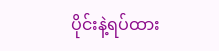ပိုင်းနဲ့ရပ်ထား